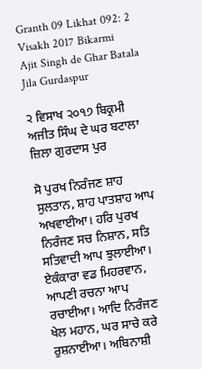Granth 09 Likhat 092: 2 Visakh 2017 Bikarmi Ajit Singh de Ghar Batala Jila Gurdaspur

੨ ਵਿਸਾਖ ੨੦੧੭ ਬਿਕ੍ਰਮੀ ਅਜੀਤ ਸਿੰਘ ਦੇ ਘਰ ਬਟਾਲਾ ਜ਼ਿਲਾ ਗੁਰਦਾਸ ਪੁਰ

ਸੋ ਪੁਰਖ ਨਿਰੰਜਣ ਸ਼ਾਹ ਸੁਲਤਾਨ, ਸ਼ਾਹ ਪਾਤਸ਼ਾਹ ਆਪ ਅਖਵਾਈਆ। ਹਰਿ ਪੁਰਖ ਨਿਰੰਜਣ ਸਚ ਨਿਸ਼ਾਨ, ਸਤਿ ਸਤਿਵਾਦੀ ਆਪ ਝੁਲਾਈਆ। ਏਕੰਕਾਰਾ ਵਡ ਮਿਹਰਵਾਨ, ਆਪਣੀ ਰਚਨਾ ਆਪ ਰਚਾਈਆ। ਆਦਿ ਨਿਰੰਜਣ ਖੇਲ ਮਹਾਨ, ਘਰ ਸਾਚੇ ਕਰੇ ਰੁਸ਼ਨਾਈਆ। ਅਬਿਨਾਸ਼ੀ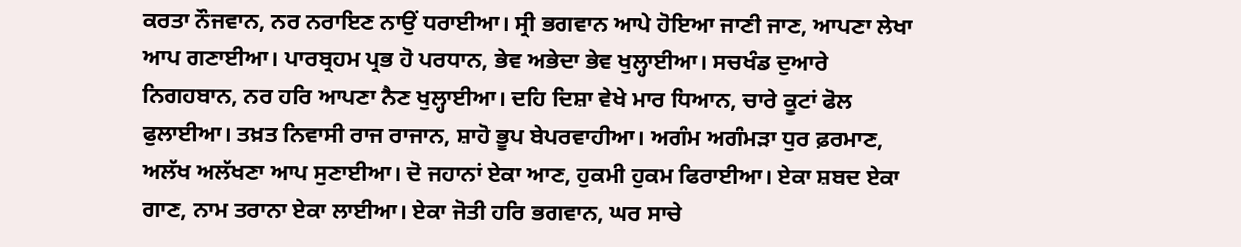ਕਰਤਾ ਨੌਜਵਾਨ, ਨਰ ਨਰਾਇਣ ਨਾਉਂ ਧਰਾਈਆ। ਸ੍ਰੀ ਭਗਵਾਨ ਆਪੇ ਹੋਇਆ ਜਾਣੀ ਜਾਣ, ਆਪਣਾ ਲੇਖਾ ਆਪ ਗਣਾਈਆ। ਪਾਰਬ੍ਰਹਮ ਪ੍ਰਭ ਹੋ ਪਰਧਾਨ, ਭੇਵ ਅਭੇਦਾ ਭੇਵ ਖੁਲ੍ਹਾਈਆ। ਸਚਖੰਡ ਦੁਆਰੇ ਨਿਗਹਬਾਨ, ਨਰ ਹਰਿ ਆਪਣਾ ਨੈਣ ਖੁਲ੍ਹਾਈਆ। ਦਹਿ ਦਿਸ਼ਾ ਵੇਖੇ ਮਾਰ ਧਿਆਨ, ਚਾਰੇ ਕੂਟਾਂ ਫੋਲ ਫੁਲਾਈਆ। ਤਖ਼ਤ ਨਿਵਾਸੀ ਰਾਜ ਰਾਜਾਨ, ਸ਼ਾਹੋ ਭੂਪ ਬੇਪਰਵਾਹੀਆ। ਅਗੰਮ ਅਗੰਮੜਾ ਧੁਰ ਫ਼ਰਮਾਣ, ਅਲੱਖ ਅਲੱਖਣਾ ਆਪ ਸੁਣਾਈਆ। ਦੋ ਜਹਾਨਾਂ ਏਕਾ ਆਣ, ਹੁਕਮੀ ਹੁਕਮ ਫਿਰਾਈਆ। ਏਕਾ ਸ਼ਬਦ ਏਕਾ ਗਾਣ, ਨਾਮ ਤਰਾਨਾ ਏਕਾ ਲਾਈਆ। ਏਕਾ ਜੋਤੀ ਹਰਿ ਭਗਵਾਨ, ਘਰ ਸਾਚੇ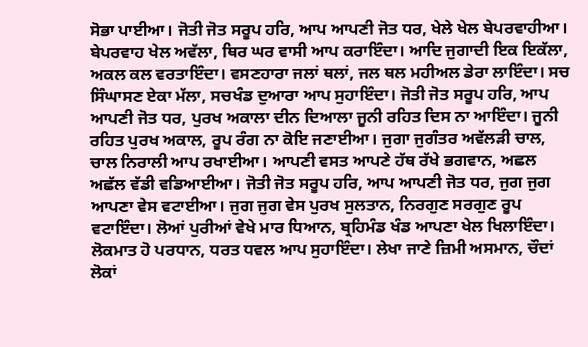ਸੋਭਾ ਪਾਈਆ। ਜੋਤੀ ਜੋਤ ਸਰੂਪ ਹਰਿ, ਆਪ ਆਪਣੀ ਜੋਤ ਧਰ, ਖੇਲੇ ਖੇਲ ਬੇਪਰਵਾਹੀਆ। ਬੇਪਰਵਾਹ ਖੇਲ ਅਵੱਲਾ, ਥਿਰ ਘਰ ਵਾਸੀ ਆਪ ਕਰਾਇੰਦਾ। ਆਦਿ ਜੁਗਾਦੀ ਇਕ ਇਕੱਲਾ, ਅਕਲ ਕਲ ਵਰਤਾਇੰਦਾ। ਵਸਣਹਾਰਾ ਜਲਾਂ ਥਲਾਂ, ਜਲ ਥਲ ਮਹੀਅਲ ਡੇਰਾ ਲਾਇੰਦਾ। ਸਚ ਸਿੰਘਾਸਣ ਏਕਾ ਮੱਲਾ, ਸਚਖੰਡ ਦੁਆਰਾ ਆਪ ਸੁਹਾਇੰਦਾ। ਜੋਤੀ ਜੋਤ ਸਰੂਪ ਹਰਿ, ਆਪ ਆਪਣੀ ਜੋਤ ਧਰ, ਪੁਰਖ ਅਕਾਲਾ ਦੀਨ ਦਿਆਲਾ ਜੂਨੀ ਰਹਿਤ ਦਿਸ ਨਾ ਆਇੰਦਾ। ਜੂਨੀ ਰਹਿਤ ਪੁਰਖ ਅਕਾਲ, ਰੂਪ ਰੰਗ ਨਾ ਕੋਇ ਜਣਾਈਆ। ਜੁਗਾ ਜੁਗੰਤਰ ਅਵੱਲੜੀ ਚਾਲ, ਚਾਲ ਨਿਰਾਲੀ ਆਪ ਰਖਾਈਆ। ਆਪਣੀ ਵਸਤ ਆਪਣੇ ਹੱਥ ਰੱਖੇ ਭਗਵਾਨ, ਅਛਲ ਅਛੱਲ ਵੱਡੀ ਵਡਿਆਈਆ। ਜੋਤੀ ਜੋਤ ਸਰੂਪ ਹਰਿ, ਆਪ ਆਪਣੀ ਜੋਤ ਧਰ, ਜੁਗ ਜੁਗ ਆਪਣਾ ਵੇਸ ਵਟਾਈਆ। ਜੁਗ ਜੁਗ ਵੇਸ ਪੁਰਖ ਸੁਲਤਾਨ, ਨਿਰਗੁਣ ਸਰਗੁਣ ਰੂਪ ਵਟਾਇੰਦਾ। ਲੋਆਂ ਪੁਰੀਆਂ ਵੇਖੇ ਮਾਰ ਧਿਆਨ, ਬ੍ਰਹਿਮੰਡ ਖੰਡ ਆਪਣਾ ਖੇਲ ਖਿਲਾਇੰਦਾ। ਲੋਕਮਾਤ ਹੋ ਪਰਧਾਨ, ਧਰਤ ਧਵਲ ਆਪ ਸੁਹਾਇੰਦਾ। ਲੇਖਾ ਜਾਣੇ ਜ਼ਿਮੀ ਅਸਮਾਨ, ਚੌਦਾਂ ਲੋਕਾਂ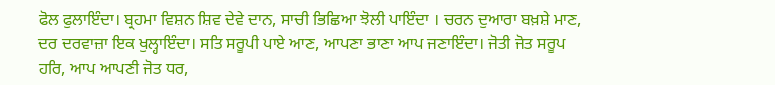ਫੋਲ ਫੁਲਾਇੰਦਾ। ਬ੍ਰਹਮਾ ਵਿਸ਼ਨ ਸ਼ਿਵ ਦੇਵੇ ਦਾਨ, ਸਾਚੀ ਭਿਛਿਆ ਝੋਲੀ ਪਾਇੰਦਾ । ਚਰਨ ਦੁਆਰਾ ਬਖ਼ਸ਼ੇ ਮਾਣ, ਦਰ ਦਰਵਾਜ਼ਾ ਇਕ ਖੁਲ੍ਹਾਇੰਦਾ। ਸਤਿ ਸਰੂਪੀ ਪਾਏ ਆਣ, ਆਪਣਾ ਭਾਣਾ ਆਪ ਜਣਾਇੰਦਾ। ਜੋਤੀ ਜੋਤ ਸਰੂਪ ਹਰਿ, ਆਪ ਆਪਣੀ ਜੋਤ ਧਰ,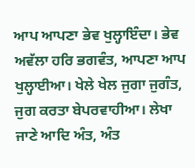ਆਪ ਆਪਣਾ ਭੇਵ ਖੁਲ੍ਹਾਇੰਦਾ। ਭੇਵ ਅਵੱਲਾ ਹਰਿ ਭਗਵੰਤ, ਆਪਣਾ ਆਪ ਖੁਲ੍ਹਾਈਆ। ਖੇਲੇ ਖੇਲ ਜੁਗਾ ਜੁਗੰਤ, ਜੁਗ ਕਰਤਾ ਬੇਪਰਵਾਹੀਆ। ਲੇਖਾ ਜਾਣੇ ਆਦਿ ਅੰਤ, ਅੰਤ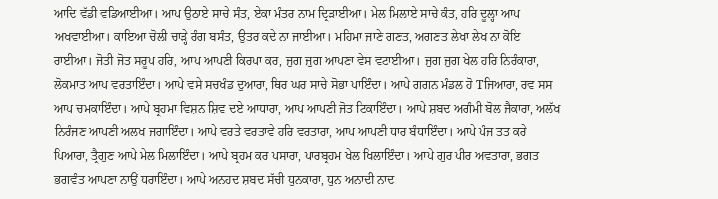ਆਦਿ ਵੱਡੀ ਵਡਿਆਈਆ। ਆਪ ਉਠਾਏ ਸਾਚੇ ਸੰਤ, ਏਕਾ ਮੰਤਰ ਨਾਮ ਦ੍ਰਿੜਾਈਆ। ਮੇਲ ਮਿਲਾਏ ਸਾਚੇ ਕੰਤ, ਹਰਿ ਦੂਲ੍ਹਾ ਆਪ ਅਖਵਾਈਆ। ਕਾਇਆ ਚੋਲੀ ਚਾੜ੍ਹੇ ਰੰਗ ਬਸੰਤ, ਉਤਰ ਕਦੇ ਨਾ ਜਾਈਆ। ਮਹਿਮਾ ਜਾਣੇ ਗਣਤ, ਅਗਣਤ ਲੇਖਾ ਲੇਖ ਨਾ ਕੋਇ ਰਾਈਆ। ਜੋਤੀ ਜੋਤ ਸਰੂਪ ਹਰਿ, ਆਪ ਆਪਣੀ ਕਿਰਪਾ ਕਰ, ਜੁਗ ਜੁਗ ਆਪਣਾ ਵੇਸ ਵਟਾਈਆ। ਜੁਗ ਜੁਗ ਖੇਲ ਹਰਿ ਨਿਰੰਕਾਰਾ, ਲੋਕਮਾਤ ਆਪ ਵਰਤਾਇੰਦਾ। ਆਪੇ ਵਸੇ ਸਚਖੰਡ ਦੁਆਰਾ, ਥਿਰ ਘਰ ਸਾਚੇ ਸੋਭਾ ਪਾਇੰਦਾ। ਆਪੇ ਗਗਨ ਮੰਡਲ ਹੋ Tਜਿਆਰਾ, ਰਵ ਸਸ ਆਪ ਚਮਕਾਇੰਦਾ। ਆਪੇ ਬ੍ਰਹਮਾ ਵਿਸ਼ਨ ਸ਼ਿਵ ਦਏ ਆਧਾਰਾ, ਆਪ ਆਪਣੀ ਜੋਤ ਟਿਕਾਇੰਦਾ। ਆਪੇ ਸ਼ਬਦ ਅਗੰਮੀ ਬੋਲ ਜੈਕਾਰਾ, ਅਲੱਖ ਨਿਰੰਜਣ ਆਪਣੀ ਅਲਖ ਜਗਾਇੰਦਾ। ਆਪੇ ਵਰਤੇ ਵਰਤਾਵੇ ਹਰਿ ਵਰਤਾਰਾ, ਆਪ ਆਪਣੀ ਧਾਰ ਬੰਧਾਇੰਦਾ। ਆਪੇ ਪੰਜ ਤਤ ਕਰੇ ਪਿਆਰਾ, ਤ੍ਰੈਗੁਣ ਆਪੇ ਮੇਲ ਮਿਲਾਇੰਦਾ। ਆਪੇ ਬ੍ਰਹਮ ਕਰ ਪਸਾਰਾ, ਪਾਰਬ੍ਰਹਮ ਖੇਲ ਖਿਲਾਇੰਦਾ। ਆਪੇ ਗੁਰ ਪੀਰ ਅਵਤਾਰਾ, ਭਗਤ ਭਗਵੰਤ ਆਪਣਾ ਨਾਉਂ ਧਰਾਇੰਦਾ। ਆਪੇ ਅਨਹਦ ਸ਼ਬਦ ਸੱਚੀ ਧੁਨਕਾਰਾ, ਧੁਨ ਅਨਾਦੀ ਨਾਦ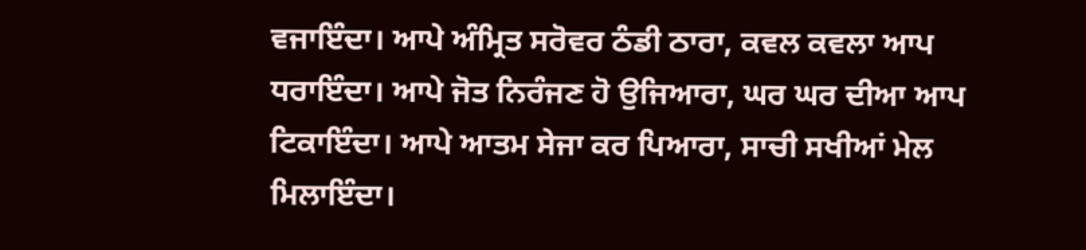ਵਜਾਇੰਦਾ। ਆਪੇ ਅੰਮ੍ਰਿਤ ਸਰੋਵਰ ਠੰਡੀ ਠਾਰਾ, ਕਵਲ ਕਵਲਾ ਆਪ ਧਰਾਇੰਦਾ। ਆਪੇ ਜੋਤ ਨਿਰੰਜਣ ਹੋ ਉਜਿਆਰਾ, ਘਰ ਘਰ ਦੀਆ ਆਪ ਟਿਕਾਇੰਦਾ। ਆਪੇ ਆਤਮ ਸੇਜਾ ਕਰ ਪਿਆਰਾ, ਸਾਚੀ ਸਖੀਆਂ ਮੇਲ ਮਿਲਾਇੰਦਾ।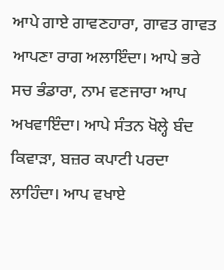ਆਪੇ ਗਾਏ ਗਾਵਣਹਾਰਾ, ਗਾਵਤ ਗਾਵਤ ਆਪਣਾ ਰਾਗ ਅਲਾਇੰਦਾ। ਆਪੇ ਭਰੇ ਸਚ ਭੰਡਾਰਾ, ਨਾਮ ਵਣਜਾਰਾ ਆਪ ਅਖਵਾਇੰਦਾ। ਆਪੇ ਸੰਤਨ ਖੋਲ੍ਹੇ ਬੰਦ ਕਿਵਾੜਾ, ਬਜ਼ਰ ਕਪਾਟੀ ਪਰਦਾ ਲਾਹਿੰਦਾ। ਆਪ ਵਖਾਏ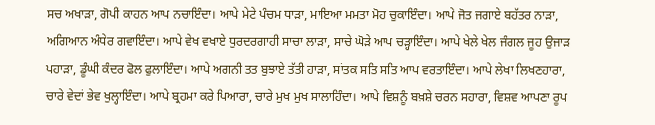ਸਚ ਅਖਾੜਾ, ਗੋਪੀ ਕਾਹਨ ਆਪ ਨਚਾਇੰਦਾ। ਆਪੇ ਮੇਟੇ ਪੰਚਮ ਧਾੜਾ, ਮਾਇਆ ਮਮਤਾ ਮੋਹ ਚੁਕਾਇੰਦਾ। ਆਪੇ ਜੋਤ ਜਗਾਏ ਬਹੱਤਰ ਨਾੜਾ, ਅਗਿਆਨ ਅੰਧੇਰ ਗਵਾਇੰਦਾ। ਆਪੇ ਵੇਖ ਵਖਾਏ ਧੁਰਦਰਗਾਹੀ ਸਾਚਾ ਲਾੜਾ, ਸਾਚੇ ਘੋੜੇ ਆਪ ਚੜ੍ਹਾਇੰਦਾ। ਆਪੇ ਖੇਲੇ ਖੇਲ ਜੰਗਲ ਜੂਹ ਉਜਾੜ ਪਹਾੜਾ, ਡੂੰਘੀ ਕੰਦਰ ਫੋਲ ਫੁਲਾਇੰਦਾ। ਆਪੇ ਅਗਨੀ ਤਤ ਬੁਝਾਏ ਤੱਤੀ ਹਾੜਾ, ਸਾਂਤਕ ਸਤਿ ਸਤਿ ਆਪ ਵਰਤਾਇੰਦਾ। ਆਪੇ ਲੇਖਾ ਲਿਖਣਹਾਰਾ, ਚਾਰੇ ਵੇਦਾਂ ਭੇਵ ਖੁਲ੍ਹਾਇੰਦਾ। ਆਪੇ ਬ੍ਰਹਮਾ ਕਰੇ ਪਿਆਰਾ, ਚਾਰੇ ਮੁਖ ਮੁਖ ਸਾਲਾਹਿੰਦਾ। ਆਪੇ ਵਿਸ਼ਨੂੰ ਬਖ਼ਸ਼ੇ ਚਰਨ ਸਹਾਰਾ, ਵਿਸ਼ਵ ਆਪਣਾ ਰੂਪ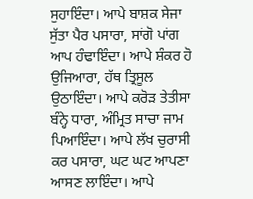ਸੁਹਾਇੰਦਾ। ਆਪੇ ਬਾਸ਼ਕ ਸੇਜਾ ਸੁੱਤਾ ਪੈਰ ਪਸਾਰਾ, ਸਾਂਗੋ ਪਾਂਗ ਆਪ ਹੰਢਾਇੰਦਾ। ਆਪੇ ਸ਼ੰਕਰ ਹੋ ਉਜਿਆਰਾ, ਹੱਥ ਤ੍ਰਿਸੂਲ ਉਠਾਇੰਦਾ। ਆਪੇ ਕਰੋੜ ਤੇਤੀਸਾ ਬੰਨ੍ਹੇ ਧਾਰਾ, ਅੰਮ੍ਰਿਤ ਸਾਚਾ ਜਾਮ ਪਿਆਇੰਦਾ। ਆਪੇ ਲੱਖ ਚੁਰਾਸੀ ਕਰ ਪਸਾਰਾ, ਘਟ ਘਟ ਆਪਣਾ ਆਸਣ ਲਾਇੰਦਾ। ਆਪੇ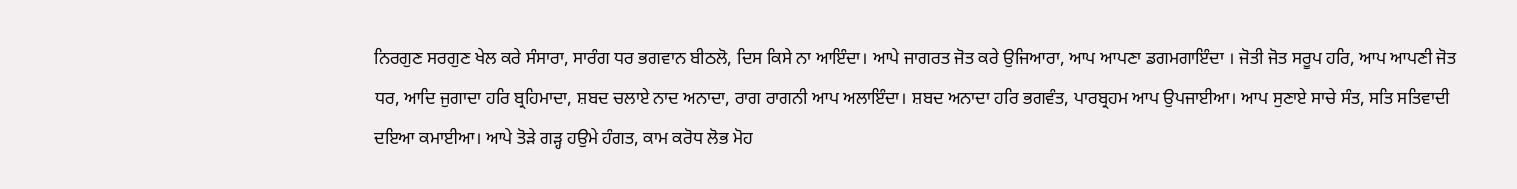ਨਿਰਗੁਣ ਸਰਗੁਣ ਖੇਲ ਕਰੇ ਸੰਸਾਰਾ, ਸਾਰੰਗ ਧਰ ਭਗਵਾਨ ਬੀਠਲੋ, ਦਿਸ ਕਿਸੇ ਨਾ ਆਇੰਦਾ। ਆਪੇ ਜਾਗਰਤ ਜੋਤ ਕਰੇ ਉਜਿਆਰਾ, ਆਪ ਆਪਣਾ ਡਗਮਗਾਇੰਦਾ । ਜੋਤੀ ਜੋਤ ਸਰੂਪ ਹਰਿ, ਆਪ ਆਪਣੀ ਜੋਤ ਧਰ, ਆਦਿ ਜੁਗਾਦਾ ਹਰਿ ਬ੍ਰਹਿਮਾਦਾ, ਸ਼ਬਦ ਚਲਾਏ ਨਾਦ ਅਨਾਦਾ, ਰਾਗ ਰਾਗਨੀ ਆਪ ਅਲਾਇੰਦਾ। ਸ਼ਬਦ ਅਨਾਦਾ ਹਰਿ ਭਗਵੰਤ, ਪਾਰਬ੍ਰਹਮ ਆਪ ਉਪਜਾਈਆ। ਆਪ ਸੁਣਾਏ ਸਾਚੇ ਸੰਤ, ਸਤਿ ਸਤਿਵਾਦੀ ਦਇਆ ਕਮਾਈਆ। ਆਪੇ ਤੋੜੇ ਗੜ੍ਹ ਹਉਮੇ ਹੰਗਤ, ਕਾਮ ਕਰੋਧ ਲੋਭ ਮੋਹ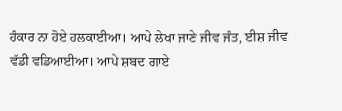ਹੰਕਾਰ ਨਾ ਹੋਏ ਹਲਕਾਈਆ। ਆਪੇ ਲੇਖਾ ਜਾਣੇ ਜੀਵ ਜੰਤ, ਈਸ਼ ਜੀਵ ਵੱਡੀ ਵਡਿਆਈਆ। ਆਪੇ ਸ਼ਬਦ ਗਾਏ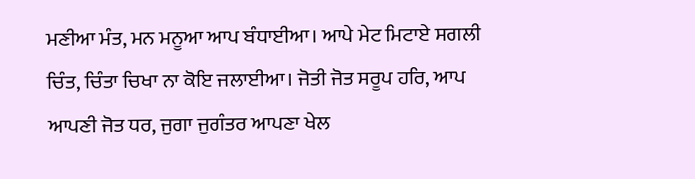ਮਣੀਆ ਮੰਤ, ਮਨ ਮਨੂਆ ਆਪ ਬੰਧਾਈਆ। ਆਪੇ ਮੇਟ ਮਿਟਾਏ ਸਗਲੀ ਚਿੰਤ, ਚਿੰਤਾ ਚਿਖਾ ਨਾ ਕੋਇ ਜਲਾਈਆ। ਜੋਤੀ ਜੋਤ ਸਰੂਪ ਹਰਿ, ਆਪ ਆਪਣੀ ਜੋਤ ਧਰ, ਜੁਗਾ ਜੁਗੰਤਰ ਆਪਣਾ ਖੇਲ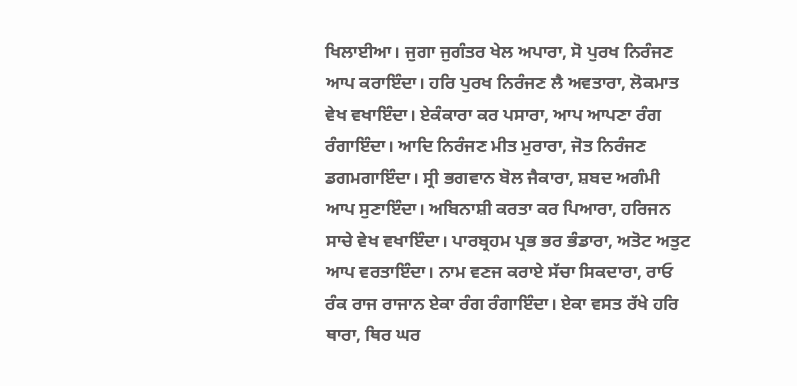ਖਿਲਾਈਆ। ਜੁਗਾ ਜੁਗੰਤਰ ਖੇਲ ਅਪਾਰਾ, ਸੋ ਪੁਰਖ ਨਿਰੰਜਣ ਆਪ ਕਰਾਇੰਦਾ। ਹਰਿ ਪੁਰਖ ਨਿਰੰਜਣ ਲੈ ਅਵਤਾਰਾ, ਲੋਕਮਾਤ ਵੇਖ ਵਖਾਇੰਦਾ। ਏਕੰਕਾਰਾ ਕਰ ਪਸਾਰਾ, ਆਪ ਆਪਣਾ ਰੰਗ ਰੰਗਾਇੰਦਾ। ਆਦਿ ਨਿਰੰਜਣ ਮੀਤ ਮੁਰਾਰਾ, ਜੋਤ ਨਿਰੰਜਣ ਡਗਮਗਾਇੰਦਾ। ਸ੍ਰੀ ਭਗਵਾਨ ਬੋਲ ਜੈਕਾਰਾ, ਸ਼ਬਦ ਅਗੰਮੀ ਆਪ ਸੁਣਾਇੰਦਾ। ਅਬਿਨਾਸ਼ੀ ਕਰਤਾ ਕਰ ਪਿਆਰਾ, ਹਰਿਜਨ ਸਾਚੇ ਵੇਖ ਵਖਾਇੰਦਾ। ਪਾਰਬ੍ਰਹਮ ਪ੍ਰਭ ਭਰ ਭੰਡਾਰਾ, ਅਤੋਟ ਅਤੁਟ ਆਪ ਵਰਤਾਇੰਦਾ। ਨਾਮ ਵਣਜ ਕਰਾਏ ਸੱਚਾ ਸਿਕਦਾਰਾ, ਰਾਓ ਰੰਕ ਰਾਜ ਰਾਜਾਨ ਏਕਾ ਰੰਗ ਰੰਗਾਇੰਦਾ। ਏਕਾ ਵਸਤ ਰੱਖੇ ਹਰਿ ਥਾਰਾ, ਥਿਰ ਘਰ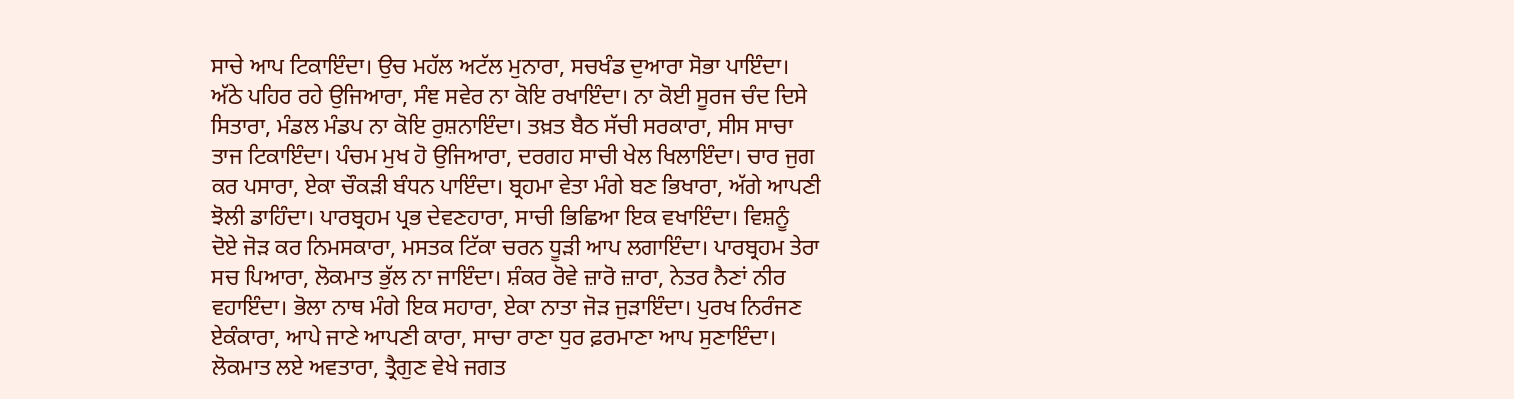ਸਾਚੇ ਆਪ ਟਿਕਾਇੰਦਾ। ਉਚ ਮਹੱਲ ਅਟੱਲ ਮੁਨਾਰਾ, ਸਚਖੰਡ ਦੁਆਰਾ ਸੋਭਾ ਪਾਇੰਦਾ। ਅੱਠੇ ਪਹਿਰ ਰਹੇ ਉਜਿਆਰਾ, ਸੰਞ ਸਵੇਰ ਨਾ ਕੋਇ ਰਖਾਇੰਦਾ। ਨਾ ਕੋਈ ਸੂਰਜ ਚੰਦ ਦਿਸੇ ਸਿਤਾਰਾ, ਮੰਡਲ ਮੰਡਪ ਨਾ ਕੋਇ ਰੁਸ਼ਨਾਇੰਦਾ। ਤਖ਼ਤ ਬੈਠ ਸੱਚੀ ਸਰਕਾਰਾ, ਸੀਸ ਸਾਚਾ ਤਾਜ ਟਿਕਾਇੰਦਾ। ਪੰਚਮ ਮੁਖ ਹੋ ਉਜਿਆਰਾ, ਦਰਗਹ ਸਾਚੀ ਖੇਲ ਖਿਲਾਇੰਦਾ। ਚਾਰ ਜੁਗ ਕਰ ਪਸਾਰਾ, ਏਕਾ ਚੌਕੜੀ ਬੰਧਨ ਪਾਇੰਦਾ। ਬ੍ਰਹਮਾ ਵੇਤਾ ਮੰਗੇ ਬਣ ਭਿਖਾਰਾ, ਅੱਗੇ ਆਪਣੀ ਝੋਲੀ ਡਾਹਿੰਦਾ। ਪਾਰਬ੍ਰਹਮ ਪ੍ਰਭ ਦੇਵਣਹਾਰਾ, ਸਾਚੀ ਭਿਛਿਆ ਇਕ ਵਖਾਇੰਦਾ। ਵਿਸ਼ਨੂੰ ਦੋਏ ਜੋੜ ਕਰ ਨਿਮਸਕਾਰਾ, ਮਸਤਕ ਟਿੱਕਾ ਚਰਨ ਧੂੜੀ ਆਪ ਲਗਾਇੰਦਾ। ਪਾਰਬ੍ਰਹਮ ਤੇਰਾ ਸਚ ਪਿਆਰਾ, ਲੋਕਮਾਤ ਭੁੱਲ ਨਾ ਜਾਇੰਦਾ। ਸ਼ੰਕਰ ਰੋਵੇ ਜ਼ਾਰੋ ਜ਼ਾਰਾ, ਨੇਤਰ ਨੈਣਾਂ ਨੀਰ ਵਹਾਇੰਦਾ। ਭੋਲਾ ਨਾਥ ਮੰਗੇ ਇਕ ਸਹਾਰਾ, ਏਕਾ ਨਾਤਾ ਜੋੜ ਜੁੜਾਇੰਦਾ। ਪੁਰਖ ਨਿਰੰਜਣ ਏਕੰਕਾਰਾ, ਆਪੇ ਜਾਣੇ ਆਪਣੀ ਕਾਰਾ, ਸਾਚਾ ਰਾਣਾ ਧੁਰ ਫ਼ਰਮਾਣਾ ਆਪ ਸੁਣਾਇੰਦਾ। ਲੋਕਮਾਤ ਲਏ ਅਵਤਾਰਾ, ਤ੍ਰੈਗੁਣ ਵੇਖੇ ਜਗਤ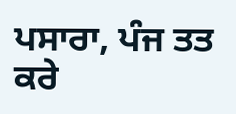ਪਸਾਰਾ, ਪੰਜ ਤਤ ਕਰੇ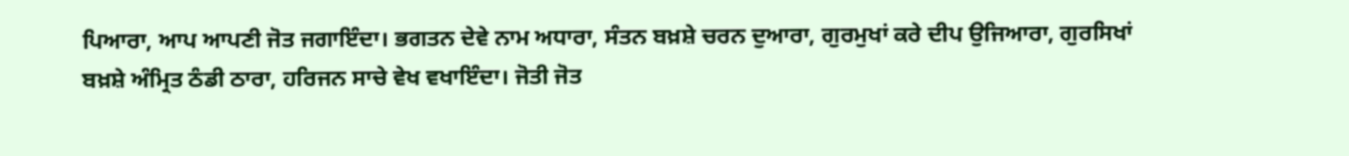ਪਿਆਰਾ, ਆਪ ਆਪਣੀ ਜੋਤ ਜਗਾਇੰਦਾ। ਭਗਤਨ ਦੇਵੇ ਨਾਮ ਅਧਾਰਾ, ਸੰਤਨ ਬਖ਼ਸ਼ੇ ਚਰਨ ਦੁਆਰਾ, ਗੁਰਮੁਖਾਂ ਕਰੇ ਦੀਪ ਉਜਿਆਰਾ, ਗੁਰਸਿਖਾਂ ਬਖ਼ਸ਼ੇ ਅੰਮ੍ਰਿਤ ਠੰਡੀ ਠਾਰਾ, ਹਰਿਜਨ ਸਾਚੇ ਵੇਖ ਵਖਾਇੰਦਾ। ਜੋਤੀ ਜੋਤ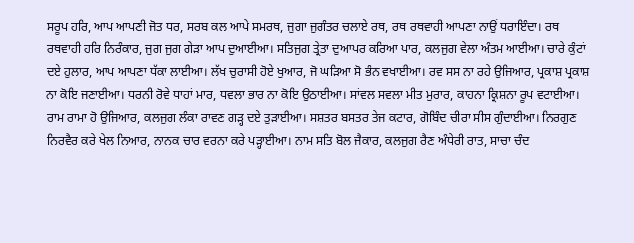ਸਰੂਪ ਹਰਿ, ਆਪ ਆਪਣੀ ਜੋਤ ਧਰ, ਸਰਬ ਕਲ ਆਪੇ ਸਮਰਥ, ਜੁਗਾ ਜੁਗੰਤਰ ਚਲਾਏ ਰਥ, ਰਥ ਰਥਵਾਹੀ ਆਪਣਾ ਨਾਉਂ ਧਰਾਇੰਦਾ। ਰਥ ਰਥਵਾਹੀ ਹਰਿ ਨਿਰੰਕਾਰ, ਜੁਗ ਜੁਗ ਗੇੜਾ ਆਪ ਦੁਆਈਆ। ਸਤਿਜੁਗ ਤ੍ਰੇਤਾ ਦੁਆਪਰ ਕਰਿਆ ਪਾਰ, ਕਲਜੁਗ ਵੇਲਾ ਅੰਤਮ ਆਈਆ। ਚਾਰੇ ਕੁੰਟਾਂ ਦਏ ਹੁਲਾਰ, ਆਪ ਆਪਣਾ ਧੱਕਾ ਲਾਈਆ। ਲੱਖ ਚੁਰਾਸੀ ਹੋਏ ਖੁਆਰ, ਜੋ ਘੜਿਆ ਸੋ ਭੰਨ ਵਖਾਈਆ। ਰਵ ਸਸ ਨਾ ਰਹੇ ਉਜਿਆਰ, ਪ੍ਰਕਾਸ਼ ਪ੍ਰਕਾਸ਼ ਨਾ ਕੋਇ ਜਣਾਈਆ। ਧਰਨੀ ਰੋਵੇ ਧਾਹਾਂ ਮਾਰ, ਧਵਲਾ ਭਾਰ ਨਾ ਕੋਇ ਉਠਾਈਆ। ਸਾਂਵਲ ਸਵਲਾ ਮੀਤ ਮੁਰਾਰ, ਕਾਹਨਾ ਕ੍ਰਿਸ਼ਨਾ ਰੂਪ ਵਟਾਈਆ। ਰਾਮ ਰਾਮਾ ਹੋ ਉਜਿਆਰ, ਕਲਜੁਗ ਲੰਕਾ ਰਾਵਣ ਗੜ੍ਹ ਦਏ ਤੁੜਾਈਆ। ਸਸ਼ਤਰ ਬਸਤਰ ਤੇਜ ਕਟਾਰ, ਗੋਬਿੰਦ ਚੀਰਾ ਸੀਸ ਗੁੰਦਾਈਆ। ਨਿਰਗੁਣ ਨਿਰਵੈਰ ਕਰੇ ਖੇਲ ਨਿਆਰ, ਨਾਨਕ ਚਾਰ ਵਰਨਾ ਕਰੇ ਪੜ੍ਹਾਈਆ। ਨਾਮ ਸਤਿ ਬੋਲ ਜੈਕਾਰ, ਕਲਜੁਗ ਰੈਣ ਅੰਧੇਰੀ ਰਾਤ, ਸਾਚਾ ਚੰਦ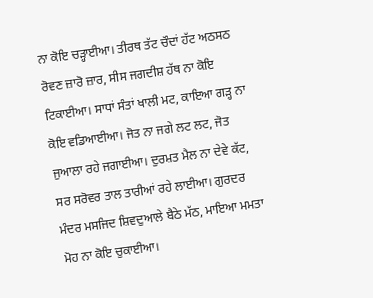ਨਾ ਕੋਇ ਚੜ੍ਹਾਈਆ। ਤੀਰਥ ਤੱਟ ਚੌਦਾਂ ਹੱਟ ਅਠਸਠ ਰੋਵਣ ਜ਼ਾਰੋ ਜ਼ਾਰ, ਸੀਸ ਜਗਦੀਸ਼ ਹੱਥ ਨਾ ਕੋਇ ਟਿਕਾਈਆ। ਸਾਧਾਂ ਸੰਤਾਂ ਖਾਲੀ ਮਟ, ਕਾਇਆ ਗੜ੍ਹ ਨਾ ਕੋਇ ਵਡਿਆਈਆ। ਜੋਤ ਨਾ ਜਗੇ ਲਟ ਲਟ, ਜੋਤ ਜੁਆਲਾ ਰਹੇ ਜਗਾਈਆ। ਦੁਰਮ਼ਤ ਮੈਲ ਨਾ ਦੇਵੇ ਕੱਟ, ਸਰ ਸਰੋਵਰ ਤਾਲ ਤਾਰੀਆਂ ਰਹੇ ਲਾਈਆ। ਗੁਰਦਰ ਮੰਦਰ ਮਸਜਿਦ ਸ਼ਿਵਦੁਆਲੇ ਬੈਠੇ ਮੱਠ, ਮਾਇਆ ਮਮਤਾ ਮੋਹ ਨਾ ਕੋਇ ਚੁਕਾਈਆ।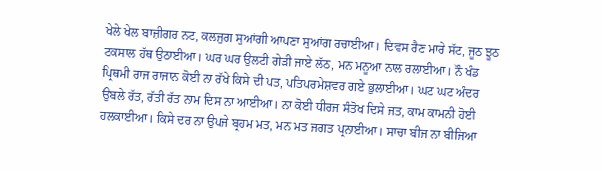ਖੇਲੇ ਖੇਲ ਬਾਜ਼ੀਗਰ ਨਟ, ਕਲਜੁਗ ਸੁਆਂਗੀ ਆਪਣਾ ਸੁਆਂਗ ਰਚਾਈਆ। ਦਿਵਸ ਰੈਣ ਮਾਰੇ ਸੱਟ, ਜੂਠ ਝੂਠ ਟਕਸਾਲ ਹੱਥ ਉਠਾਈਆ। ਘਰ ਘਰ ਉਲਟੀ ਗੇੜੀ ਜਾਏ ਲੱਠ, ਮਨ ਮਨੂਆ ਨਾਲ ਰਲਾਈਆ। ਨੌ ਖੰਡ ਪ੍ਰਿਥਮੀ ਰਾਜ ਰਾਜਾਨ ਕੋਈ ਨਾ ਰੱਖੇ ਕਿਸੇ ਦੀ ਪਤ, ਪਤਿਪਰਮੇਸ਼ਵਰ ਗਏ ਭੁਲਾਈਆ। ਘਟ ਘਟ ਅੰਦਰ ਉਬਲੇ ਰੱਤ, ਰੱਤੀ ਰੱਤ ਨਾਮ ਦਿਸ ਨਾ ਆਈਆ। ਨਾ ਕੋਈ ਧੀਰਜ ਸੰਤੋਖ ਦਿਸੇ ਜਤ, ਕਾਮ ਕਾਮਨੀ ਹੋਈ ਹਲਕਾਈਆ। ਕਿਸੇ ਦਰ ਨਾ ਉਪਜੇ ਬ੍ਰਹਮ ਮਤ, ਮਨ ਮਤ ਜਗਤ ਪ੍ਰਨਾਈਆ। ਸਾਚਾ ਬੀਜ ਨਾ ਬੀਜਿਆ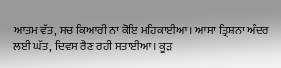ਆਤਮ ਵੱਤ, ਸਚ ਕਿਆਰੀ ਨਾ ਕੋਇ ਮਹਿਕਾਈਆ। ਆਸਾ ਤ੍ਰਿਸ਼ਨਾ ਅੰਦਰ ਲਈ ਘੱਤ, ਦਿਵਸ ਰੈਣ ਰਹੀ ਸਤਾਈਆ। ਕੂੜ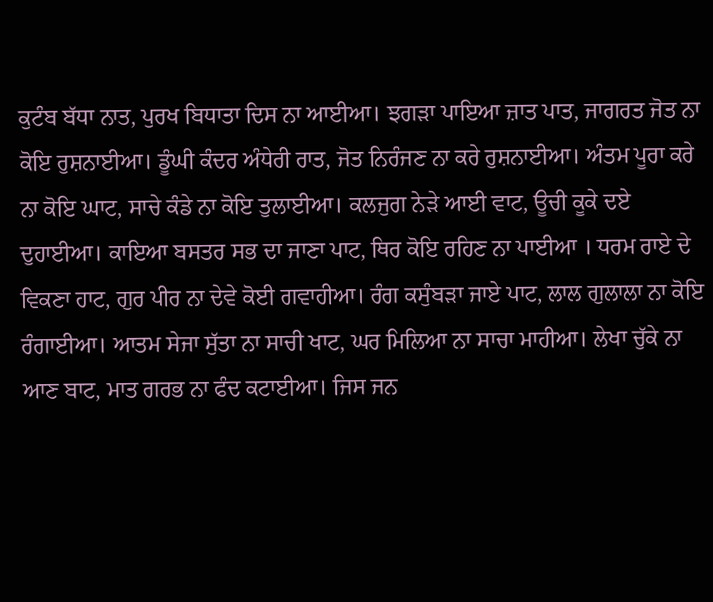ਕੁਟੰਬ ਬੱਧਾ ਨਾਤ, ਪੁਰਖ ਬਿਧਾਤਾ ਦਿਸ ਨਾ ਆਈਆ। ਝਗੜਾ ਪਾਇਆ ਜ਼ਾਤ ਪਾਤ, ਜਾਗਰਤ ਜੋਤ ਨਾ ਕੋਇ ਰੁਸ਼ਨਾਈਆ। ਡੂੰਘੀ ਕੰਦਰ ਅੰਧੇਰੀ ਰਾਤ, ਜੋਤ ਨਿਰੰਜਣ ਨਾ ਕਰੇ ਰੁਸ਼ਨਾਈਆ। ਅੰਤਮ ਪੂਰਾ ਕਰੇ ਨਾ ਕੋਇ ਘਾਟ, ਸਾਚੇ ਕੰਡੇ ਨਾ ਕੋਇ ਤੁਲਾਈਆ। ਕਲਜੁਗ ਨੇੜੇ ਆਈ ਵਾਟ, ਊਚੀ ਕੂਕੇ ਦਏ ਦੁਹਾਈਆ। ਕਾਇਆ ਬਸਤਰ ਸਭ ਦਾ ਜਾਣਾ ਪਾਟ, ਥਿਰ ਕੋਇ ਰਹਿਣ ਨਾ ਪਾਈਆ । ਧਰਮ ਰਾਏ ਦੇ ਵਿਕਣਾ ਹਾਟ, ਗੁਰ ਪੀਰ ਨਾ ਦੇਵੇ ਕੋਈ ਗਵਾਹੀਆ। ਰੰਗ ਕਸੁੰਬੜਾ ਜਾਏ ਪਾਟ, ਲਾਲ ਗੁਲਾਲਾ ਨਾ ਕੋਇ ਰੰਗਾਈਆ। ਆਤਮ ਸੇਜਾ ਸੁੱਤਾ ਨਾ ਸਾਚੀ ਖਾਟ, ਘਰ ਮਿਲਿਆ ਨਾ ਸਾਚਾ ਮਾਹੀਆ। ਲੇਖਾ ਚੁੱਕੇ ਨਾ ਆਣ ਬਾਟ, ਮਾਤ ਗਰਭ ਨਾ ਫੰਦ ਕਟਾਈਆ। ਜਿਸ ਜਨ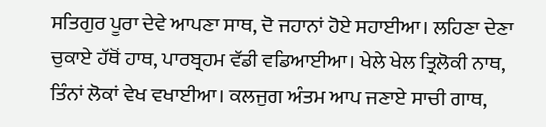ਸਤਿਗੁਰ ਪੂਰਾ ਦੇਵੇ ਆਪਣਾ ਸਾਥ, ਦੋ ਜਹਾਨਾਂ ਹੋਏ ਸਹਾਈਆ। ਲਹਿਣਾ ਦੇਣਾ ਚੁਕਾਏ ਹੱਥੋਂ ਹਾਥ, ਪਾਰਬ੍ਰਹਮ ਵੱਡੀ ਵਡਿਆਈਆ। ਖੇਲੇ ਖੇਲ ਤ੍ਰਿਲੋਕੀ ਨਾਥ, ਤਿੰਨਾਂ ਲੋਕਾਂ ਵੇਖ ਵਖਾਈਆ। ਕਲਜੁਗ ਅੰਤਮ ਆਪ ਜਣਾਏ ਸਾਚੀ ਗਾਥ,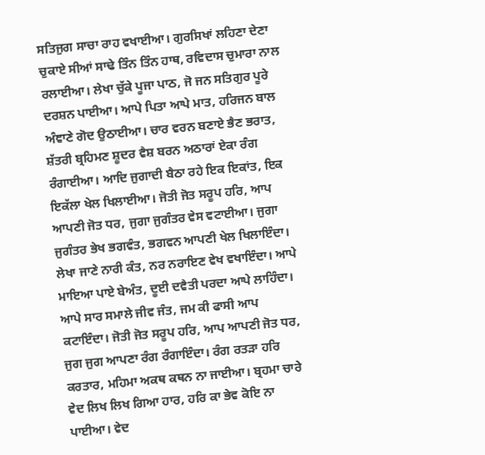ਸਤਿਜੁਗ ਸਾਚਾ ਰਾਹ ਵਖਾਈਆ। ਗੁਰਸਿਖਾਂ ਲਹਿਣਾ ਦੇਣਾ ਚੁਕਾਏ ਸੀਆਂ ਸਾਢੇ ਤਿੰਨ ਤਿੰਨ ਹਾਥ, ਰਵਿਦਾਸ ਚੁਮਾਰਾ ਨਾਲ ਰਲਾਈਆ। ਲੇਖਾ ਚੁੱਕੇ ਪੂਜਾ ਪਾਠ, ਜੋ ਜਨ ਸਤਿਗੁਰ ਪੂਰੇ ਦਰਸ਼ਨ ਪਾਈਆ। ਆਪੇ ਪਿਤਾ ਆਪੇ ਮਾਤ, ਹਰਿਜਨ ਬਾਲ ਅੰਞਾਣੇ ਗੋਦ ਉਠਾਈਆ। ਚਾਰ ਵਰਨ ਬਣਾਏ ਭੈਣ ਭਰਾਤ, ਸ਼ੱਤਰੀ ਬ੍ਰਹਿਮਣ ਸ਼ੂਦਰ ਵੈਸ਼ ਬਰਨ ਅਠਾਰਾਂ ਏਕਾ ਰੰਗ ਰੰਗਾਈਆ। ਆਦਿ ਜੁਗਾਦੀ ਬੈਠਾ ਰਹੇ ਇਕ ਇਕਾਂਤ, ਇਕ ਇਕੱਲਾ ਖੇਲ ਖਿਲਾਈਆ। ਜੋਤੀ ਜੋਤ ਸਰੂਪ ਹਰਿ, ਆਪ ਆਪਣੀ ਜੋਤ ਧਰ, ਜੁਗਾ ਜੁਗੰਤਰ ਵੇਸ ਵਟਾਈਆ। ਜੁਗਾ ਜੁਗੰਤਰ ਭੇਖ ਭਗਵੰਤ, ਭਗਵਨ ਆਪਣੀ ਖੇਲ ਖਿਲਾਇੰਦਾ। ਲੇਖਾ ਜਾਣੇ ਨਾਰੀ ਕੰਤ, ਨਰ ਨਰਾਇਣ ਵੇਖ ਵਖਾਇੰਦਾ। ਆਪੇ ਮਾਇਆ ਪਾਏ ਬੇਅੰਤ, ਦੂਈ ਦਵੈਤੀ ਪਰਦਾ ਆਪੇ ਲਾਹਿੰਦਾ। ਆਪੇ ਸਾਰ ਸਮਾਲੇ ਜੀਵ ਜੰਤ, ਜਮ ਕੀ ਫਾਸੀ ਆਪ ਕਟਾਇੰਦਾ। ਜੋਤੀ ਜੋਤ ਸਰੂਪ ਹਰਿ, ਆਪ ਆਪਣੀ ਜੋਤ ਧਰ, ਜੁਗ ਜੁਗ ਆਪਣਾ ਰੰਗ ਰੰਗਾਇੰਦਾ। ਰੰਗ ਰਤੜਾ ਹਰਿ ਕਰਤਾਰ, ਮਹਿਮਾ ਅਕਥ ਕਥਨ ਨਾ ਜਾਈਆ। ਬ੍ਰਹਮਾ ਚਾਰੇ ਵੇਦ ਲਿਖ ਲਿਖ ਗਿਆ ਹਾਰ, ਹਰਿ ਕਾ ਭੇਵ ਕੋਇ ਨਾ ਪਾਈਆ। ਵੇਦ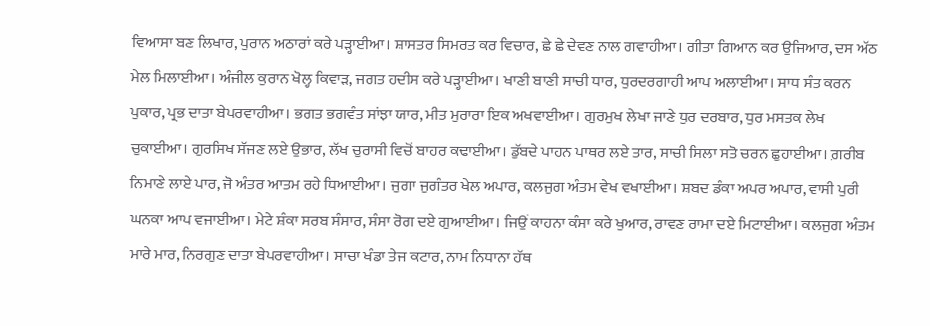ਵਿਆਸਾ ਬਣ ਲਿਖਾਰ, ਪੁਰਾਨ ਅਠਾਰਾਂ ਕਰੇ ਪੜ੍ਹਾਈਆ। ਸ਼ਾਸਤਰ ਸਿਮਰਤ ਕਰ ਵਿਚਾਰ, ਛੇ ਛੇ ਦੇਵਣ ਨਾਲ ਗਵਾਹੀਆ। ਗੀਤਾ ਗਿਆਨ ਕਰ ਉਜਿਆਰ, ਦਸ ਅੱਠ ਮੇਲ ਮਿਲਾਈਆ। ਅੰਜੀਲ ਕੁਰਾਨ ਖੋਲ੍ਹ ਕਿਵਾੜ, ਜਗਤ ਹਦੀਸ ਕਰੇ ਪੜ੍ਹਾਈਆ। ਖਾਣੀ ਬਾਣੀ ਸਾਚੀ ਧਾਰ, ਧੁਰਦਰਗਾਹੀ ਆਪ ਅਲਾਈਆ। ਸਾਧ ਸੰਤ ਕਰਨ ਪੁਕਾਰ, ਪ੍ਰਭ ਦਾਤਾ ਬੇਪਰਵਾਹੀਆ। ਭਗਤ ਭਗਵੰਤ ਸਾਂਝਾ ਯਾਰ, ਮੀਤ ਮੁਰਾਰਾ ਇਕ ਅਖਵਾਈਆ। ਗੁਰਮੁਖ ਲੇਖਾ ਜਾਣੇ ਧੁਰ ਦਰਬਾਰ, ਧੁਰ ਮਸਤਕ ਲੇਖ ਚੁਕਾਈਆ। ਗੁਰਸਿਖ ਸੱਜਣ ਲਏ ਉਭਾਰ, ਲੱਖ ਚੁਰਾਸੀ ਵਿਚੋਂ ਬਾਹਰ ਕਢਾਈਆ। ਡੁੱਬਦੇ ਪਾਹਨ ਪਾਥਰ ਲਏ ਤਾਰ, ਸਾਚੀ ਸਿਲਾ ਸਤੋ ਚਰਨ ਛੁਹਾਈਆ। ਗ਼ਰੀਬ ਨਿਮਾਣੇ ਲਾਏ ਪਾਰ, ਜੋ ਅੰਤਰ ਆਤਮ ਰਹੇ ਧਿਆਈਆ। ਜੁਗਾ ਜੁਗੰਤਰ ਖੇਲ ਅਪਾਰ, ਕਲਜੁਗ ਅੰਤਮ ਵੇਖ ਵਖਾਈਆ। ਸ਼ਬਦ ਡੰਕਾ ਅਪਰ ਅਪਾਰ, ਵਾਸੀ ਪੁਰੀ ਘਨਕਾ ਆਪ ਵਜਾਈਆ। ਮੇਟੇ ਸ਼ੰਕਾ ਸਰਬ ਸੰਸਾਰ, ਸੰਸਾ ਰੋਗ ਦਏ ਗੁਆਈਆ। ਜਿਉਂ ਕਾਹਨਾ ਕੰਸਾ ਕਰੇ ਖੁਆਰ, ਰਾਵਣ ਰਾਮਾ ਦਏ ਮਿਟਾਈਆ। ਕਲਜੁਗ ਅੰਤਮ ਮਾਰੇ ਮਾਰ, ਨਿਰਗੁਣ ਦਾਤਾ ਬੇਪਰਵਾਹੀਆ। ਸਾਚਾ ਖੰਡਾ ਤੇਜ ਕਟਾਰ, ਨਾਮ ਨਿਧਾਨਾ ਹੱਥ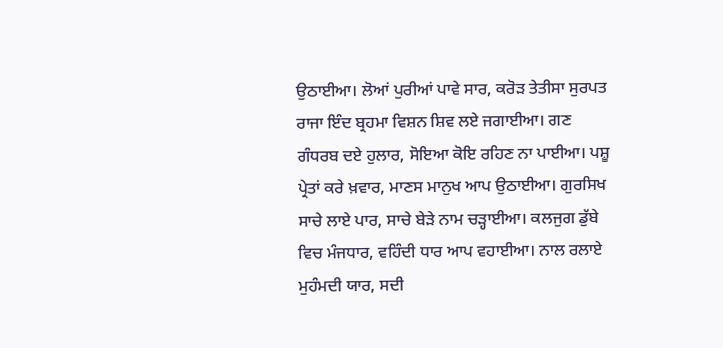ਉਠਾਈਆ। ਲੋਆਂ ਪੁਰੀਆਂ ਪਾਵੇ ਸਾਰ, ਕਰੋੜ ਤੇਤੀਸਾ ਸੁਰਪਤ ਰਾਜਾ ਇੰਦ ਬ੍ਰਹਮਾ ਵਿਸ਼ਨ ਸ਼ਿਵ ਲਏ ਜਗਾਈਆ। ਗਣ ਗੰਧਰਬ ਦਏ ਹੁਲਾਰ, ਸੋਇਆ ਕੋਇ ਰਹਿਣ ਨਾ ਪਾਈਆ। ਪਸ਼ੂ ਪ੍ਰੇਤਾਂ ਕਰੇ ਖ਼ਵਾਰ, ਮਾਣਸ ਮਾਨੁਖ ਆਪ ਉਠਾਈਆ। ਗੁਰਸਿਖ ਸਾਚੇ ਲਾਏ ਪਾਰ, ਸਾਚੇ ਬੇੜੇ ਨਾਮ ਚੜ੍ਹਾਈਆ। ਕਲਜੁਗ ਡੁੱਬੇ ਵਿਚ ਮੰਜਧਾਰ, ਵਹਿੰਦੀ ਧਾਰ ਆਪ ਵਹਾਈਆ। ਨਾਲ ਰਲਾਏ ਮੁਹੰਮਦੀ ਯਾਰ, ਸਦੀ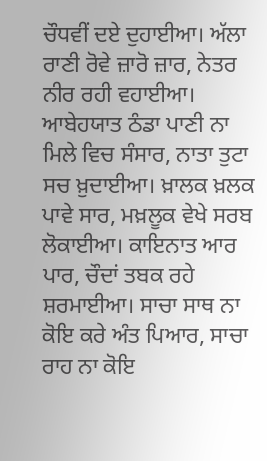ਚੌਧਵੀਂ ਦਏ ਦੁਹਾਈਆ। ਅੱਲਾ ਰਾਣੀ ਰੋਵੇ ਜ਼ਾਰੋ ਜ਼ਾਰ, ਨੇਤਰ ਨੀਰ ਰਹੀ ਵਹਾਈਆ। ਆਬੇਹਯਾਤ ਠੰਡਾ ਪਾਣੀ ਨਾ ਮਿਲੇ ਵਿਚ ਸੰਸਾਰ, ਨਾਤਾ ਤੁਟਾ ਸਚ ਖ਼ੁਦਾਈਆ। ਖ਼ਾਲਕ ਖ਼ਲਕ ਪਾਵੇ ਸਾਰ, ਮਖ਼ਲੂਕ ਵੇਖੇ ਸਰਬ ਲੋਕਾਈਆ। ਕਾਇਨਾਤ ਆਰ ਪਾਰ, ਚੌਦਾਂ ਤਬਕ ਰਹੇ ਸ਼ਰਮਾਈਆ। ਸਾਚਾ ਸਾਥ ਨਾ ਕੋਇ ਕਰੇ ਅੰਤ ਪਿਆਰ, ਸਾਚਾ ਰਾਹ ਨਾ ਕੋਇ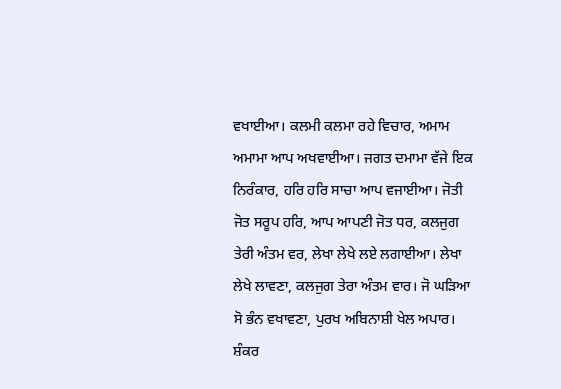ਵਖਾਈਆ। ਕਲਮੀ ਕਲਮਾ ਰਹੇ ਵਿਚਾਰ, ਅਮਾਮ ਅਮਾਮਾ ਆਪ ਅਖਵਾਈਆ। ਜਗਤ ਦਮਾਮਾ ਵੱਜੇ ਇਕ ਨਿਰੰਕਾਰ, ਹਰਿ ਹਰਿ ਸਾਚਾ ਆਪ ਵਜਾਈਆ। ਜੋਤੀ ਜੋਤ ਸਰੂਪ ਹਰਿ, ਆਪ ਆਪਣੀ ਜੋਤ ਧਰ, ਕਲਜੁਗ ਤੇਰੀ ਅੰਤਮ ਵਰ, ਲੇਖਾ ਲੇਖੇ ਲਏ ਲਗਾਈਆ। ਲੇਖਾ ਲੇਖੇ ਲਾਵਣਾ, ਕਲਜੁਗ ਤੇਰਾ ਅੰਤਮ ਵਾਰ। ਜੋ ਘੜਿਆ ਸੋ ਭੰਨ ਵਖਾਵਣਾ, ਪੁਰਖ ਅਬਿਨਾਸ਼ੀ ਖੇਲ ਅਪਾਰ। ਸ਼ੰਕਰ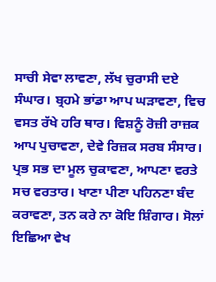ਸਾਚੀ ਸੇਵਾ ਲਾਵਣਾ, ਲੱਖ ਚੁਰਾਸੀ ਦਏ ਸੰਘਾਰ। ਬ੍ਰਹਮੇ ਭਾਂਡਾ ਆਪ ਘੜਾਵਣਾ, ਵਿਚ ਵਸਤ ਰੱਖੇ ਹਰਿ ਥਾਰ। ਵਿਸ਼ਨੂੰ ਰੋਜ਼ੀ ਰਾਜ਼ਕ ਆਪ ਪੁਚਾਵਣਾ, ਦੇਵੇ ਰਿਜ਼ਕ ਸਰਬ ਸੰਸਾਰ। ਪ੍ਰਭ ਸਭ ਦਾ ਮੂਲ ਚੁਕਾਵਣਾ, ਆਪਣਾ ਵਰਤੇ ਸਚ ਵਰਤਾਰ। ਖਾਣਾ ਪੀਣਾ ਪਹਿਨਣਾ ਬੰਦ ਕਰਾਵਣਾ, ਤਨ ਕਰੇ ਨਾ ਕੋਇ ਸ਼ਿੰਗਾਰ। ਸੋਲਾਂ ਇਛਿਆ ਵੇਖ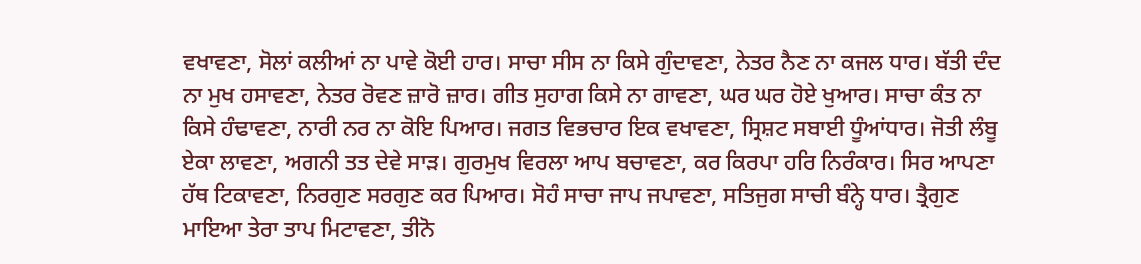ਵਖਾਵਣਾ, ਸੋਲਾਂ ਕਲੀਆਂ ਨਾ ਪਾਵੇ ਕੋਈ ਹਾਰ। ਸਾਚਾ ਸੀਸ ਨਾ ਕਿਸੇ ਗੁੰਦਾਵਣਾ, ਨੇਤਰ ਨੈਣ ਨਾ ਕਜਲ ਧਾਰ। ਬੱਤੀ ਦੰਦ ਨਾ ਮੁਖ ਹਸਾਵਣਾ, ਨੇਤਰ ਰੋਵਣ ਜ਼ਾਰੋ ਜ਼ਾਰ। ਗੀਤ ਸੁਹਾਗ ਕਿਸੇ ਨਾ ਗਾਵਣਾ, ਘਰ ਘਰ ਹੋਏ ਖੁਆਰ। ਸਾਚਾ ਕੰਤ ਨਾ ਕਿਸੇ ਹੰਢਾਵਣਾ, ਨਾਰੀ ਨਰ ਨਾ ਕੋਇ ਪਿਆਰ। ਜਗਤ ਵਿਭਚਾਰ ਇਕ ਵਖਾਵਣਾ, ਸ੍ਰਿਸ਼ਟ ਸਬਾਈ ਧੂੰਆਂਧਾਰ। ਜੋਤੀ ਲੰਬੂ ਏਕਾ ਲਾਵਣਾ, ਅਗਨੀ ਤਤ ਦੇਵੇ ਸਾੜ। ਗੁਰਮੁਖ ਵਿਰਲਾ ਆਪ ਬਚਾਵਣਾ, ਕਰ ਕਿਰਪਾ ਹਰਿ ਨਿਰੰਕਾਰ। ਸਿਰ ਆਪਣਾ ਹੱਥ ਟਿਕਾਵਣਾ, ਨਿਰਗੁਣ ਸਰਗੁਣ ਕਰ ਪਿਆਰ। ਸੋਹੰ ਸਾਚਾ ਜਾਪ ਜਪਾਵਣਾ, ਸਤਿਜੁਗ ਸਾਚੀ ਬੰਨ੍ਹੇ ਧਾਰ। ਤ੍ਰੈਗੁਣ ਮਾਇਆ ਤੇਰਾ ਤਾਪ ਮਿਟਾਵਣਾ, ਤੀਨੋ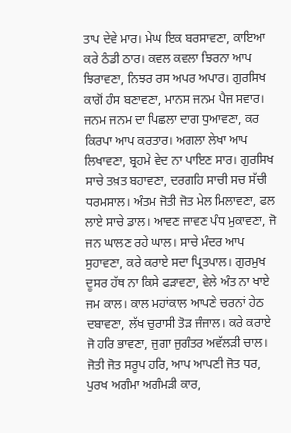ਤਾਪ ਦੇਵੇ ਮਾਰ। ਮੇਘ ਇਕ ਬਰਸਾਵਣਾ, ਕਾਇਆ ਕਰੇ ਠੰਡੀ ਠਾਰ। ਕਵਲ ਕਵਲਾ ਝਿਰਨਾ ਆਪ ਝਿਰਾਵਣਾ, ਨਿਝਰ ਰਸ ਅਪਰ ਅਪਾਰ। ਗੁਰਸਿਖ ਕਾਗੋਂ ਹੰਸ ਬਣਾਵਣਾ, ਮਾਨਸ ਜਨਮ ਪੈਜ ਸਵਾਰ। ਜਨਮ ਜਨਮ ਦਾ ਪਿਛਲਾ ਦਾਗ ਧੁਆਵਣਾ, ਕਰ ਕਿਰਪਾ ਆਪ ਕਰਤਾਰ। ਅਗਲਾ ਲੇਖਾ ਆਪ ਲਿਖਾਵਣਾ, ਬ੍ਰਹਮੇ ਵੇਦ ਨਾ ਪਾਇਣ ਸਾਰ। ਗੁਰਸਿਖ ਸਾਚੇ ਤਖ਼ਤ ਬਹਾਵਣਾ, ਦਰਗਹਿ ਸਾਚੀ ਸਚ ਸੱਚੀ ਧਰਮਸਾਲ। ਅੰਤਮ ਜੋਤੀ ਜੋਤ ਮੇਲ ਮਿਲਾਵਣਾ, ਫਲ ਲਾਏ ਸਾਚੇ ਡਾਲ। ਆਵਣ ਜਾਵਣ ਪੰਧ ਮੁਕਾਵਣਾ, ਜੋ ਜਨ ਘਾਲਣ ਰਹੇ ਘਾਲ। ਸਾਚੇ ਮੰਦਰ ਆਪ ਸੁਹਾਵਣਾ, ਕਰੇ ਕਰਾਏ ਸਦਾ ਪ੍ਰਿਤਪਾਲ। ਗੁਰਮੁਖ ਦੂਸਰ ਹੱਥ ਨਾ ਕਿਸੇ ਫੜਾਵਣਾ, ਵੇਲੇ ਅੰਤ ਨਾ ਖਾਏ ਜਮ ਕਾਲ। ਕਾਲ ਮਹਾਂਕਾਲ ਆਪਣੇ ਚਰਨਾਂ ਹੇਠ ਦਬਾਵਣਾ, ਲੱਖ ਚੁਰਾਸੀ ਤੋੜ ਜੰਜਾਲ। ਕਰੇ ਕਰਾਏ ਜੋ ਹਰਿ ਭਾਵਣਾ, ਜੁਗਾ ਜੁਗੰਤਰ ਅਵੱਲੜੀ ਚਾਲ। ਜੋਤੀ ਜੋਤ ਸਰੂਪ ਹਰਿ, ਆਪ ਆਪਣੀ ਜੋਤ ਧਰ, ਪੁਰਖ ਅਗੰਮਾ ਅਗੰਮੜੀ ਕਾਰ,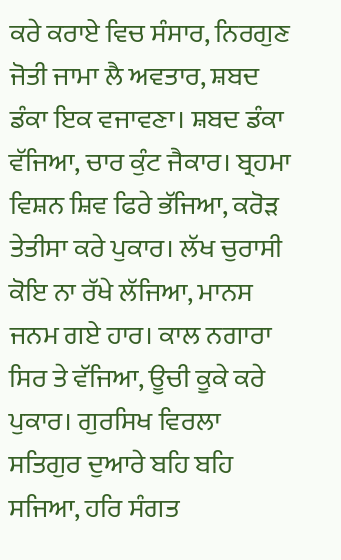ਕਰੇ ਕਰਾਏ ਵਿਚ ਸੰਸਾਰ, ਨਿਰਗੁਣ ਜੋਤੀ ਜਾਮਾ ਲੈ ਅਵਤਾਰ, ਸ਼ਬਦ ਡੰਕਾ ਇਕ ਵਜਾਵਣਾ। ਸ਼ਬਦ ਡੰਕਾ ਵੱਜਿਆ, ਚਾਰ ਕੁੰਟ ਜੈਕਾਰ। ਬ੍ਰਹਮਾ ਵਿਸ਼ਨ ਸ਼ਿਵ ਫਿਰੇ ਭੱਜਿਆ, ਕਰੋੜ ਤੇਤੀਸਾ ਕਰੇ ਪੁਕਾਰ। ਲੱਖ ਚੁਰਾਸੀ ਕੋਇ ਨਾ ਰੱਖੇ ਲੱਜਿਆ, ਮਾਨਸ ਜਨਮ ਗਏ ਹਾਰ। ਕਾਲ ਨਗਾਰਾ ਸਿਰ ਤੇ ਵੱਜਿਆ, ਊਚੀ ਕੂਕੇ ਕਰੇ ਪੁਕਾਰ। ਗੁਰਸਿਖ ਵਿਰਲਾ ਸਤਿਗੁਰ ਦੁਆਰੇ ਬਹਿ ਬਹਿ ਸਜਿਆ, ਹਰਿ ਸੰਗਤ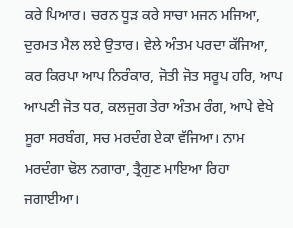ਕਰੇ ਪਿਆਰ। ਚਰਨ ਧੂੜ ਕਰੇ ਸਾਚਾ ਮਜਨ ਮਜਿਆ, ਦੁਰਮਤ ਮੈਲ ਲਏ ਉਤਾਰ। ਵੇਲੇ ਅੰਤਮ ਪਰਦਾ ਕੱਜਿਆ, ਕਰ ਕਿਰਪਾ ਆਪ ਨਿਰੰਕਾਰ, ਜੋਤੀ ਜੋਤ ਸਰੂਪ ਹਰਿ, ਆਪ ਆਪਣੀ ਜੋਤ ਧਰ, ਕਲਜੁਗ ਤੇਰਾ ਅੰਤਮ ਰੰਗ, ਆਪੇ ਵੇਖੇ ਸੂਰਾ ਸਰਬੰਗ, ਸਚ ਮਰਦੰਗ ਏਕਾ ਵੱਜਿਆ। ਨਾਮ ਮਰਦੰਗਾ ਢੋਲ ਨਗਾਰਾ, ਤ੍ਰੈਗੁਣ ਮਾਇਆ ਰਿਹਾ ਜਗਾਈਆ।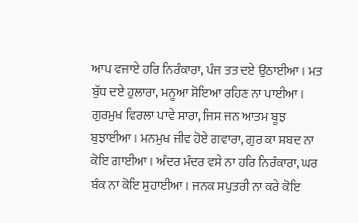ਆਪ ਵਜਾਏ ਹਰਿ ਨਿਰੰਕਾਰਾ, ਪੰਜ ਤਤ ਦਏ ਉਠਾਈਆ। ਮਤ ਬੁੱਧ ਦਏ ਹੁਲਾਰਾ, ਮਨੂਆ ਸੋਇਆ ਰਹਿਣ ਨਾ ਪਾਈਆ। ਗੁਰਮੁਖ ਵਿਰਲਾ ਪਾਵੇ ਸਾਰਾ, ਜਿਸ ਜਨ ਆਤਮ ਬੂਝ ਬੁਝਾਈਆ। ਮਨਮੁਖ ਜੀਵ ਹੋਏ ਗਵਾਰਾ, ਗੁਰ ਕਾ ਸ਼ਬਦ ਨਾ ਕੋਇ ਗਾਈਆ। ਅੰਦਰ ਮੰਦਰ ਵਸੇ ਨਾ ਹਰਿ ਨਿਰੰਕਾਰਾ, ਘਰ ਬੰਕ ਨਾ ਕੋਇ ਸੁਹਾਈਆ। ਜਨਕ ਸਪੁਤਰੀ ਨਾ ਕਰੇ ਕੋਇ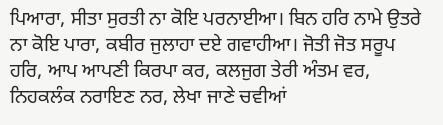ਪਿਆਰਾ, ਸੀਤਾ ਸੁਰਤੀ ਨਾ ਕੋਇ ਪਰਨਾਈਆ। ਬਿਨ ਹਰਿ ਨਾਮੇ ਉਤਰੇ ਨਾ ਕੋਇ ਪਾਰਾ, ਕਬੀਰ ਜੁਲਾਹਾ ਦਏ ਗਵਾਹੀਆ। ਜੋਤੀ ਜੋਤ ਸਰੂਪ ਹਰਿ, ਆਪ ਆਪਣੀ ਕਿਰਪਾ ਕਰ, ਕਲਜੁਗ ਤੇਰੀ ਅੰਤਮ ਵਰ, ਨਿਹਕਲੰਕ ਨਰਾਇਣ ਨਰ, ਲੇਖਾ ਜਾਣੇ ਚਵੀਆਂ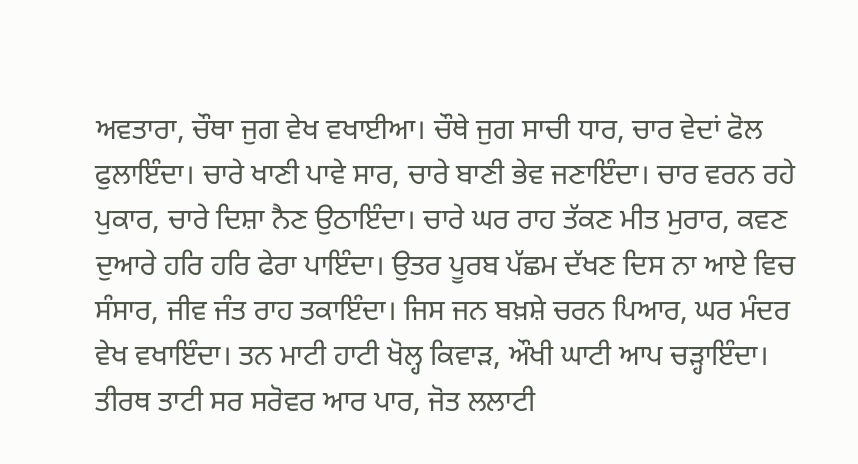ਅਵਤਾਰਾ, ਚੌਥਾ ਜੁਗ ਵੇਖ ਵਖਾਈਆ। ਚੌਥੇ ਜੁਗ ਸਾਚੀ ਧਾਰ, ਚਾਰ ਵੇਦਾਂ ਫੋਲ ਫੁਲਾਇੰਦਾ। ਚਾਰੇ ਖਾਣੀ ਪਾਵੇ ਸਾਰ, ਚਾਰੇ ਬਾਣੀ ਭੇਵ ਜਣਾਇੰਦਾ। ਚਾਰ ਵਰਨ ਰਹੇ ਪੁਕਾਰ, ਚਾਰੇ ਦਿਸ਼ਾ ਨੈਣ ਉਠਾਇੰਦਾ। ਚਾਰੇ ਘਰ ਰਾਹ ਤੱਕਣ ਮੀਤ ਮੁਰਾਰ, ਕਵਣ ਦੁਆਰੇ ਹਰਿ ਹਰਿ ਫੇਰਾ ਪਾਇੰਦਾ। ਉਤਰ ਪੂਰਬ ਪੱਛਮ ਦੱਖਣ ਦਿਸ ਨਾ ਆਏ ਵਿਚ ਸੰਸਾਰ, ਜੀਵ ਜੰਤ ਰਾਹ ਤਕਾਇੰਦਾ। ਜਿਸ ਜਨ ਬਖ਼ਸ਼ੇ ਚਰਨ ਪਿਆਰ, ਘਰ ਮੰਦਰ ਵੇਖ ਵਖਾਇੰਦਾ। ਤਨ ਮਾਟੀ ਹਾਟੀ ਖੋਲ੍ਹ ਕਿਵਾੜ, ਔਖੀ ਘਾਟੀ ਆਪ ਚੜ੍ਹਾਇੰਦਾ। ਤੀਰਥ ਤਾਟੀ ਸਰ ਸਰੋਵਰ ਆਰ ਪਾਰ, ਜੋਤ ਲਲਾਟੀ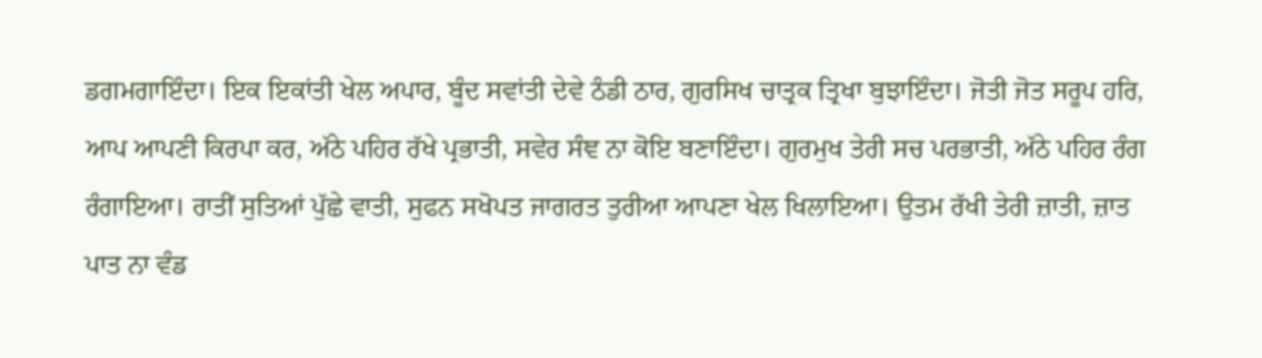ਡਗਮਗਾਇੰਦਾ। ਇਕ ਇਕਾਂਤੀ ਖੇਲ ਅਪਾਰ, ਬੂੰਦ ਸਵਾਂਤੀ ਦੇਵੇ ਠੰਡੀ ਠਾਰ, ਗੁਰਸਿਖ ਚਾਤ੍ਰਕ ਤ੍ਰਿਖਾ ਬੁਝਾਇੰਦਾ। ਜੋਤੀ ਜੋਤ ਸਰੂਪ ਹਰਿ, ਆਪ ਆਪਣੀ ਕਿਰਪਾ ਕਰ, ਅੱਠੇ ਪਹਿਰ ਰੱਖੇ ਪ੍ਰਭਾਤੀ, ਸਵੇਰ ਸੰਞ ਨਾ ਕੋਇ ਬਣਾਇੰਦਾ। ਗੁਰਮੁਖ ਤੇਰੀ ਸਚ ਪਰਭਾਤੀ, ਅੱਠੇ ਪਹਿਰ ਰੰਗ ਰੰਗਾਇਆ। ਰਾਤੀਂ ਸੁਤਿਆਂ ਪੁੱਛੇ ਵਾਤੀ, ਸੁਫਨ ਸਖੋਪਤ ਜਾਗਰਤ ਤੁਰੀਆ ਆਪਣਾ ਖੇਲ ਖਿਲਾਇਆ। ਉਤਮ ਰੱਖੀ ਤੇਰੀ ਜ਼ਾਤੀ, ਜ਼ਾਤ ਪਾਤ ਨਾ ਵੰਡ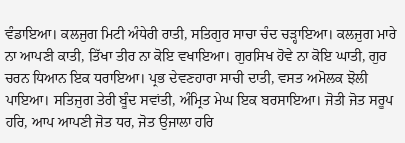ਵੰਡਾਇਆ। ਕਲਜੁਗ ਮਿਟੀ ਅੰਧੇਰੀ ਰਾਤੀ, ਸਤਿਗੁਰ ਸਾਚਾ ਚੰਦ ਚੜ੍ਹਾਇਆ। ਕਲਜੁਗ ਮਾਰੇ ਨਾ ਆਪਣੀ ਕਾਤੀ, ਤਿੱਖਾ ਤੀਰ ਨਾ ਕੋਇ ਵਖਾਇਆ। ਗੁਰਸਿਖ ਹੋਵੇ ਨਾ ਕੋਇ ਘਾਤੀ, ਗੁਰ ਚਰਨ ਧਿਆਨ ਇਕ ਧਰਾਇਆ। ਪ੍ਰਭ ਦੇਵਣਹਾਰਾ ਸਾਚੀ ਦਾਤੀ, ਵਸਤ ਅਮੋਲਕ ਝੋਲੀ ਪਾਇਆ। ਸਤਿਜੁਗ ਤੇਰੀ ਬੂੰਦ ਸਵਾਂਤੀ, ਅੰਮ੍ਰਿਤ ਮੇਘ ਇਕ ਬਰਸਾਇਆ। ਜੋਤੀ ਜੋਤ ਸਰੂਪ ਹਰਿ, ਆਪ ਆਪਣੀ ਜੋਤ ਧਰ, ਜੋਤ ਉਜਾਲਾ ਹਰਿ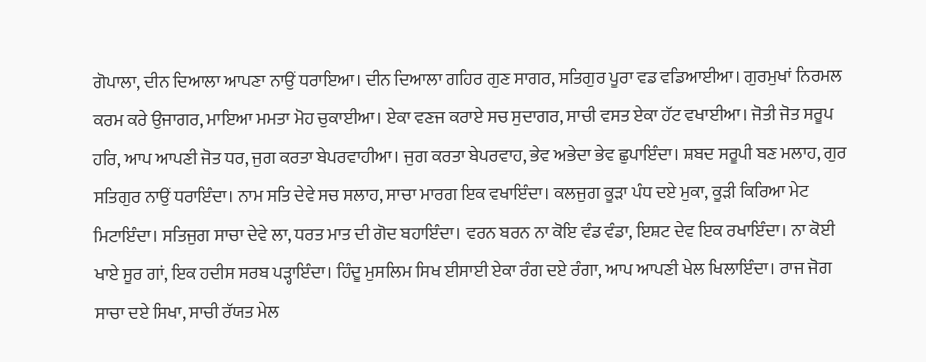ਗੋਪਾਲਾ, ਦੀਨ ਦਿਆਲਾ ਆਪਣਾ ਨਾਉਂ ਧਰਾਇਆ। ਦੀਨ ਦਿਆਲਾ ਗਹਿਰ ਗੁਣ ਸਾਗਰ, ਸਤਿਗੁਰ ਪੂਰਾ ਵਡ ਵਡਿਆਈਆ। ਗੁਰਮੁਖਾਂ ਨਿਰਮਲ ਕਰਮ ਕਰੇ ਉਜਾਗਰ, ਮਾਇਆ ਮਮਤਾ ਮੋਹ ਚੁਕਾਈਆ। ਏਕਾ ਵਣਜ ਕਰਾਏ ਸਚ ਸੁਦਾਗਰ, ਸਾਚੀ ਵਸਤ ਏਕਾ ਹੱਟ ਵਖਾਈਆ। ਜੋਤੀ ਜੋਤ ਸਰੂਪ ਹਰਿ, ਆਪ ਆਪਣੀ ਜੋਤ ਧਰ, ਜੁਗ ਕਰਤਾ ਬੇਪਰਵਾਹੀਆ। ਜੁਗ ਕਰਤਾ ਬੇਪਰਵਾਹ, ਭੇਵ ਅਭੇਦਾ ਭੇਵ ਛੁਪਾਇੰਦਾ। ਸ਼ਬਦ ਸਰੂਪੀ ਬਣ ਮਲਾਹ, ਗੁਰ ਸਤਿਗੁਰ ਨਾਉਂ ਧਰਾਇੰਦਾ। ਨਾਮ ਸਤਿ ਦੇਵੇ ਸਚ ਸਲਾਹ, ਸਾਚਾ ਮਾਰਗ ਇਕ ਵਖਾਇੰਦਾ। ਕਲਜੁਗ ਕੂੜਾ ਪੰਧ ਦਏ ਮੁਕਾ, ਕੂੜੀ ਕਿਰਿਆ ਮੇਟ ਮਿਟਾਇੰਦਾ। ਸਤਿਜੁਗ ਸਾਚਾ ਦੇਵੇ ਲਾ, ਧਰਤ ਮਾਤ ਦੀ ਗੋਦ ਬਹਾਇੰਦਾ। ਵਰਨ ਬਰਨ ਨਾ ਕੋਇ ਵੰਡ ਵੰਡਾ, ਇਸ਼ਟ ਦੇਵ ਇਕ ਰਖਾਇੰਦਾ। ਨਾ ਕੋਈ ਖਾਏ ਸੂਰ ਗਾਂ, ਇਕ ਹਦੀਸ ਸਰਬ ਪੜ੍ਹਾਇੰਦਾ। ਹਿੰਦੂ ਮੁਸਲਿਮ ਸਿਖ ਈਸਾਈ ਏਕਾ ਰੰਗ ਦਏ ਰੰਗਾ, ਆਪ ਆਪਣੀ ਖੇਲ ਖਿਲਾਇੰਦਾ। ਰਾਜ ਜੋਗ ਸਾਚਾ ਦਏ ਸਿਖਾ, ਸਾਚੀ ਰੱਯਤ ਮੇਲ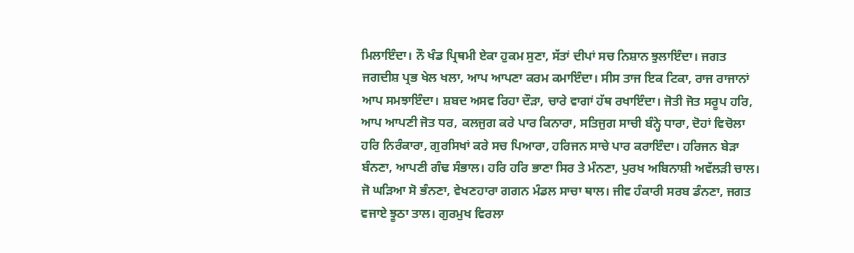ਮਿਲਾਇੰਦਾ। ਨੌ ਖੰਡ ਪ੍ਰਿਥਮੀ ਏਕਾ ਹੁਕਮ ਸੁਣਾ, ਸੱਤਾਂ ਦੀਪਾਂ ਸਚ ਨਿਸ਼ਾਨ ਝੁਲਾਇੰਦਾ। ਜਗਤ ਜਗਦੀਸ਼ ਪ੍ਰਭ ਖੇਲ ਖਲਾ, ਆਪ ਆਪਣਾ ਕਰਮ ਕਮਾਇੰਦਾ। ਸੀਸ ਤਾਜ ਇਕ ਟਿਕਾ, ਰਾਜ ਰਾਜਾਨਾਂ ਆਪ ਸਮਝਾਇੰਦਾ। ਸ਼ਬਦ ਅਸਵ ਰਿਹਾ ਦੌੜਾ, ਚਾਰੇ ਵਾਗਾਂ ਹੱਥ ਰਖਾਇੰਦਾ। ਜੋਤੀ ਜੋਤ ਸਰੂਪ ਹਰਿ, ਆਪ ਆਪਣੀ ਜੋਤ ਧਰ, ਕਲਜੁਗ ਕਰੇ ਪਾਰ ਕਿਨਾਰਾ, ਸਤਿਜੁਗ ਸਾਚੀ ਬੰਨ੍ਹੇ ਧਾਰਾ, ਦੋਹਾਂ ਵਿਚੋਲਾ ਹਰਿ ਨਿਰੰਕਾਰਾ, ਗੁਰਸਿਖਾਂ ਕਰੇ ਸਚ ਪਿਆਰਾ, ਹਰਿਜਨ ਸਾਚੇ ਪਾਰ ਕਰਾਇੰਦਾ। ਹਰਿਜਨ ਬੇੜਾ ਬੰਨਣਾ, ਆਪਣੀ ਗੰਢ ਸੰਭਾਲ। ਹਰਿ ਹਰਿ ਭਾਣਾ ਸਿਰ ਤੇ ਮੰਨਣਾ, ਪੁਰਖ ਅਬਿਨਾਸ਼ੀ ਅਵੱਲੜੀ ਚਾਲ। ਜੋ ਘੜਿਆ ਸੋ ਭੰਨਣਾ, ਵੇਖਣਹਾਰਾ ਗਗਨ ਮੰਡਲ ਸਾਚਾ ਥਾਲ। ਜੀਵ ਹੰਕਾਰੀ ਸਰਬ ਡੰਨਣਾ, ਜਗਤ ਵਜਾਏ ਝੂਠਾ ਤਾਲ। ਗੁਰਮੁਖ ਵਿਰਲਾ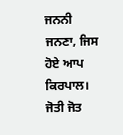ਜਨਨੀ ਜਨਣਾ, ਜਿਸ ਹੋਏ ਆਪ ਕਿਰਪਾਲ। ਜੋਤੀ ਜੋਤ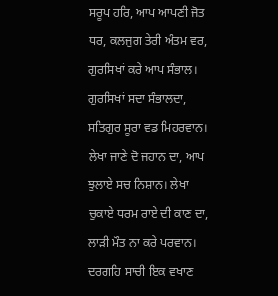ਸਰੂਪ ਹਰਿ, ਆਪ ਆਪਣੀ ਜੋਤ ਧਰ, ਕਲਜੁਗ ਤੇਰੀ ਅੰਤਮ ਵਰ, ਗੁਰਸਿਖਾਂ ਕਰੇ ਆਪ ਸੰਭਾਲ। ਗੁਰਸਿਖਾਂ ਸਦਾ ਸੰਭਾਲਦਾ, ਸਤਿਗੁਰ ਸੂਰਾ ਵਡ ਮਿਹਰਵਾਨ। ਲੇਖਾ ਜਾਣੇ ਦੋ ਜਹਾਨ ਦਾ, ਆਪ ਝੁਲਾਏ ਸਚ ਨਿਸ਼ਾਨ। ਲੇਖਾ ਚੁਕਾਏ ਧਰਮ ਰਾਏ ਦੀ ਕਾਣ ਦਾ, ਲਾੜੀ ਮੌਤ ਨਾ ਕਰੇ ਪਰਵਾਨ। ਦਰਗਹਿ ਸਾਚੀ ਇਕ ਵਖਾਣ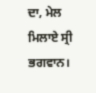ਦਾ, ਮੇਲ ਮਿਲਾਏ ਸ੍ਰੀ ਭਗਵਾਨ।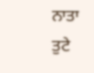ਨਾਤਾ ਤੁਟੇ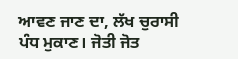ਆਵਣ ਜਾਣ ਦਾ, ਲੱਖ ਚੁਰਾਸੀ ਪੰਧ ਮੁਕਾਣ। ਜੋਤੀ ਜੋਤ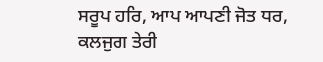ਸਰੂਪ ਹਰਿ, ਆਪ ਆਪਣੀ ਜੋਤ ਧਰ, ਕਲਜੁਗ ਤੇਰੀ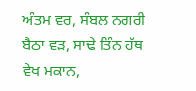ਅੰਤਮ ਵਰ, ਸੰਬਲ ਨਗਰੀ ਬੈਠਾ ਵੜ, ਸਾਢੇ ਤਿੰਨ ਹੱਥ ਵੇਖ ਮਕਾਨ,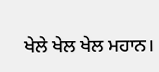ਖੇਲੇ ਖੇਲ ਖੇਲ ਮਹਾਨ।